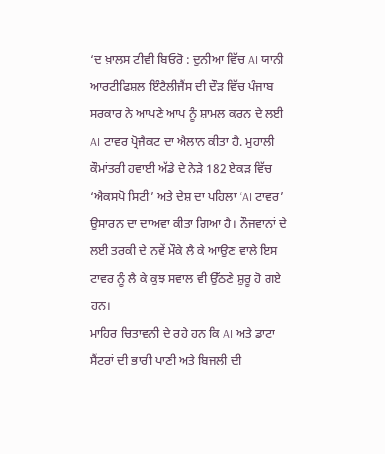‘ਦ ਖ਼ਾਲਸ ਟੀਵੀ ਬਿਓਰੋ : ਦੁਨੀਆ ਵਿੱਚ AI ਯਾਨੀ ਆਰਟੀਫਿਸ਼ਲ ਇੰਟੈਲੀਜੈਂਸ ਦੀ ਦੌੜ ਵਿੱਚ ਪੰਜਾਬ ਸਰਕਾਰ ਨੇ ਆਪਣੇ ਆਪ ਨੂੰ ਸ਼ਾਮਲ ਕਰਨ ਦੇ ਲਈ AI ਟਾਵਰ ਪ੍ਰੋਜੈਕਟ ਦਾ ਐਲਾਨ ਕੀਤਾ ਹੈ. ਮੁਹਾਲੀ ਕੌਮਾਂਤਰੀ ਹਵਾਈ ਅੱਡੇ ਦੇ ਨੇੜੇ 182 ਏਕੜ ਵਿੱਚ ‘ਐਕਸਪੋ ਸਿਟੀ’ ਅਤੇ ਦੇਸ਼ ਦਾ ਪਹਿਲਾ ‘AI ਟਾਵਰ’ ਉਸਾਰਨ ਦਾ ਦਾਅਵਾ ਕੀਤਾ ਗਿਆ ਹੈ। ਨੌਜਵਾਨਾਂ ਦੇ ਲਈ ਤਰਕੀ ਦੇ ਨਵੇਂ ਮੌਕੇ ਲੈ ਕੇ ਆਉਣ ਵਾਲੇ ਇਸ ਟਾਵਰ ਨੂੰ ਲੈ ਕੇ ਕੁਝ ਸਵਾਲ ਵੀ ਉੱਠਣੇ ਸ਼ੁਰੂ ਹੋ ਗਏ ਹਨ।
ਮਾਹਿਰ ਚਿਤਾਵਨੀ ਦੇ ਰਹੇ ਹਨ ਕਿ AI ਅਤੇ ਡਾਟਾ ਸੈਂਟਰਾਂ ਦੀ ਭਾਰੀ ਪਾਣੀ ਅਤੇ ਬਿਜਲੀ ਦੀ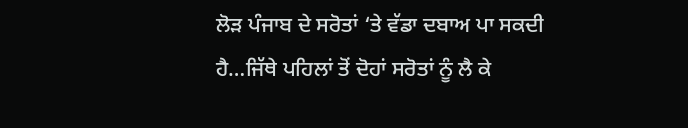ਲੋੜ ਪੰਜਾਬ ਦੇ ਸਰੋਤਾਂ ‘ਤੇ ਵੱਡਾ ਦਬਾਅ ਪਾ ਸਕਦੀ ਹੈ…ਜਿੱਥੇ ਪਹਿਲਾਂ ਤੋਂ ਦੋਹਾਂ ਸਰੋਤਾਂ ਨੂੰ ਲੈ ਕੇ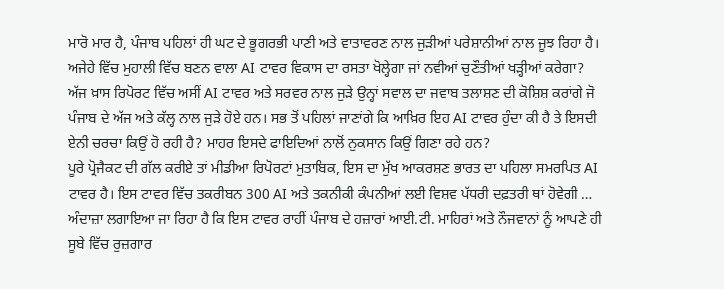ਮਾਰੋ ਮਾਰ ਹੈ, ਪੰਜਾਬ ਪਹਿਲਾਂ ਹੀ ਘਟ ਦੇ ਭੂਗਰਭੀ ਪਾਣੀ ਅਤੇ ਵਾਤਾਵਰਣ ਨਾਲ ਜੁੜੀਆਂ ਪਰੇਸ਼ਾਨੀਆਂ ਨਾਲ ਜੂਝ ਰਿਹਾ ਹੈ। ਅਜੇਹੇ ਵਿੱਚ ਮੁਹਾਲੀ ਵਿੱਚ ਬਣਨ ਵਾਲਾ AI ਟਾਵਰ ਵਿਕਾਸ ਦਾ ਰਸਤਾ ਖੋਲ੍ਹੇਗਾ ਜਾਂ ਨਵੀਆਂ ਚੁਣੌਤੀਆਂ ਖੜ੍ਹੀਆਂ ਕਰੇਗਾ?
ਅੱਜ ਖ਼ਾਸ ਰਿਪੋਰਟ ਵਿੱਚ ਅਸੀਂ AI ਟਾਵਰ ਅਤੇ ਸਰਵਰ ਨਾਲ ਜੁੜੇ ਉਨ੍ਹਾਂ ਸਵਾਲ ਦਾ ਜਵਾਬ ਤਲਾਸ਼ਣ ਦੀ ਕੋਸ਼ਿਸ਼ ਕਰਾਂਗੇ ਜੋ ਪੰਜਾਬ ਦੇ ਅੱਜ ਅਤੇ ਕੱਲ੍ਹ ਨਾਲ ਜੁੜੇ ਹੋਏ ਹਨ। ਸਭ ਤੋਂ ਪਹਿਲਾਂ ਜਾਣਾਂਗੇ ਕਿ ਆਖ਼ਿਰ ਇਹ AI ਟਾਵਰ ਹੁੰਦਾ ਕੀ ਹੈ ਤੇ ਇਸਦੀ ਏਨੀ ਚਰਚਾ ਕਿਉਂ ਹੋ ਰਹੀ ਹੈ? ਮਾਹਰ ਇਸਦੇ ਫਾਇਦਿਆਂ ਨਾਲੋਂ ਨੁਕਸਾਨ ਕਿਉਂ ਗਿਣਾ ਰਹੇ ਹਨ?
ਪੂਰੇ ਪ੍ਰੋਜੈਕਟ ਦੀ ਗੱਲ ਕਰੀਏ ਤਾਂ ਮੀਡੀਆ ਰਿਪੋਰਟਾਂ ਮੁਤਾਬਿਕ, ਇਸ ਦਾ ਮੁੱਖ ਆਕਰਸ਼ਣ ਭਾਰਤ ਦਾ ਪਹਿਲਾ ਸਮਰਪਿਤ AI ਟਾਵਰ ਹੈ। ਇਸ ਟਾਵਰ ਵਿੱਚ ਤਕਰੀਬਨ 300 AI ਅਤੇ ਤਕਨੀਕੀ ਕੰਪਨੀਆਂ ਲਈ ਵਿਸ਼ਵ ਪੱਧਰੀ ਦਫ਼ਤਰੀ ਥਾਂ ਹੋਵੇਗੀ … ਅੰਦਾਜ਼ਾ ਲਗਾਇਆ ਜਾ ਰਿਹਾ ਹੈ ਕਿ ਇਸ ਟਾਵਰ ਰਾਹੀਂ ਪੰਜਾਬ ਦੇ ਹਜ਼ਾਰਾਂ ਆਈ.ਟੀ. ਮਾਹਿਰਾਂ ਅਤੇ ਨੌਜਵਾਨਾਂ ਨੂੰ ਆਪਣੇ ਹੀ ਸੂਬੇ ਵਿੱਚ ਰੁਜ਼ਗਾਰ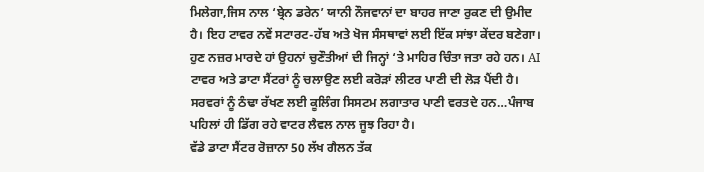ਮਿਲੇਗਾ,ਜਿਸ ਨਾਲ ‘ਬ੍ਰੇਨ ਡਰੇਨ’ ਯਾਨੀ ਨੌਜਵਾਨਾਂ ਦਾ ਬਾਹਰ ਜਾਣਾ ਰੁਕਣ ਦੀ ਉਮੀਦ ਹੈ। ਇਹ ਟਾਵਰ ਨਵੇਂ ਸਟਾਰਟ-ਹੱਬ ਅਤੇ ਖੋਜ ਸੰਸਥਾਵਾਂ ਲਈ ਇੱਕ ਸਾਂਝਾ ਕੇਂਦਰ ਬਣੇਗਾ।
ਹੁਣ ਨਜ਼ਰ ਮਾਰਦੇ ਹਾਂ ਉਹਨਾਂ ਚੁਣੌਤੀਆਂ ਦੀ ਜਿਨ੍ਹਾਂ ‘ਤੇ ਮਾਹਿਰ ਚਿੰਤਾ ਜਤਾ ਰਹੇ ਹਨ। AI ਟਾਵਰ ਅਤੇ ਡਾਟਾ ਸੈਂਟਰਾਂ ਨੂੰ ਚਲਾਉਣ ਲਈ ਕਰੋੜਾਂ ਲੀਟਰ ਪਾਣੀ ਦੀ ਲੋੜ ਪੈਂਦੀ ਹੈ। ਸਰਵਰਾਂ ਨੂੰ ਠੰਢਾ ਰੱਖਣ ਲਈ ਕੂਲਿੰਗ ਸਿਸਟਮ ਲਗਾਤਾਰ ਪਾਣੀ ਵਰਤਦੇ ਹਨ…ਪੰਜਾਬ ਪਹਿਲਾਂ ਹੀ ਡਿੱਗ ਰਹੇ ਵਾਟਰ ਲੈਵਲ ਨਾਲ ਜੂਝ ਰਿਹਾ ਹੈ।
ਵੱਡੇ ਡਾਟਾ ਸੈਂਟਰ ਰੋਜ਼ਾਨਾ 50 ਲੱਖ ਗੈਲਨ ਤੱਕ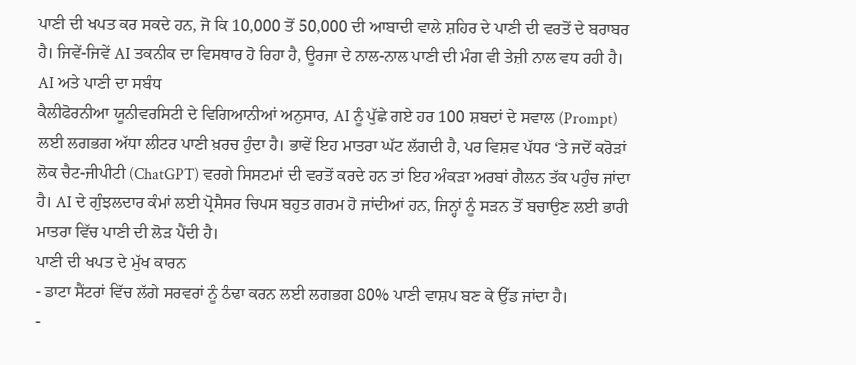ਪਾਣੀ ਦੀ ਖਪਤ ਕਰ ਸਕਦੇ ਹਨ, ਜੋ ਕਿ 10,000 ਤੋਂ 50,000 ਦੀ ਆਬਾਦੀ ਵਾਲੇ ਸ਼ਹਿਰ ਦੇ ਪਾਣੀ ਦੀ ਵਰਤੋਂ ਦੇ ਬਰਾਬਰ ਹੈ। ਜਿਵੇਂ-ਜਿਵੇਂ AI ਤਕਨੀਕ ਦਾ ਵਿਸਥਾਰ ਹੋ ਰਿਹਾ ਹੈ, ਊਰਜਾ ਦੇ ਨਾਲ-ਨਾਲ ਪਾਣੀ ਦੀ ਮੰਗ ਵੀ ਤੇਜ਼ੀ ਨਾਲ ਵਧ ਰਹੀ ਹੈ।
AI ਅਤੇ ਪਾਣੀ ਦਾ ਸਬੰਧ
ਕੈਲੀਫੋਰਨੀਆ ਯੂਨੀਵਰਸਿਟੀ ਦੇ ਵਿਗਿਆਨੀਆਂ ਅਨੁਸਾਰ, AI ਨੂੰ ਪੁੱਛੇ ਗਏ ਹਰ 100 ਸ਼ਬਦਾਂ ਦੇ ਸਵਾਲ (Prompt) ਲਈ ਲਗਭਗ ਅੱਧਾ ਲੀਟਰ ਪਾਣੀ ਖ਼ਰਚ ਹੁੰਦਾ ਹੈ। ਭਾਵੇਂ ਇਹ ਮਾਤਰਾ ਘੱਟ ਲੱਗਦੀ ਹੈ, ਪਰ ਵਿਸ਼ਵ ਪੱਧਰ ‘ਤੇ ਜਦੋਂ ਕਰੋੜਾਂ ਲੋਕ ਚੈਟ-ਜੀਪੀਟੀ (ChatGPT) ਵਰਗੇ ਸਿਸਟਮਾਂ ਦੀ ਵਰਤੋਂ ਕਰਦੇ ਹਨ ਤਾਂ ਇਹ ਅੰਕੜਾ ਅਰਬਾਂ ਗੈਲਨ ਤੱਕ ਪਹੁੰਚ ਜਾਂਦਾ ਹੈ। AI ਦੇ ਗੁੰਝਲਦਾਰ ਕੰਮਾਂ ਲਈ ਪ੍ਰੋਸੈਸਰ ਚਿਪਸ ਬਹੁਤ ਗਰਮ ਹੋ ਜਾਂਦੀਆਂ ਹਨ, ਜਿਨ੍ਹਾਂ ਨੂੰ ਸੜਨ ਤੋਂ ਬਚਾਉਣ ਲਈ ਭਾਰੀ ਮਾਤਰਾ ਵਿੱਚ ਪਾਣੀ ਦੀ ਲੋੜ ਪੈਂਦੀ ਹੈ।
ਪਾਣੀ ਦੀ ਖਪਤ ਦੇ ਮੁੱਖ ਕਾਰਨ
- ਡਾਟਾ ਸੈਂਟਰਾਂ ਵਿੱਚ ਲੱਗੇ ਸਰਵਰਾਂ ਨੂੰ ਠੰਢਾ ਕਰਨ ਲਈ ਲਗਭਗ 80% ਪਾਣੀ ਵਾਸ਼ਪ ਬਣ ਕੇ ਉੱਡ ਜਾਂਦਾ ਹੈ।
-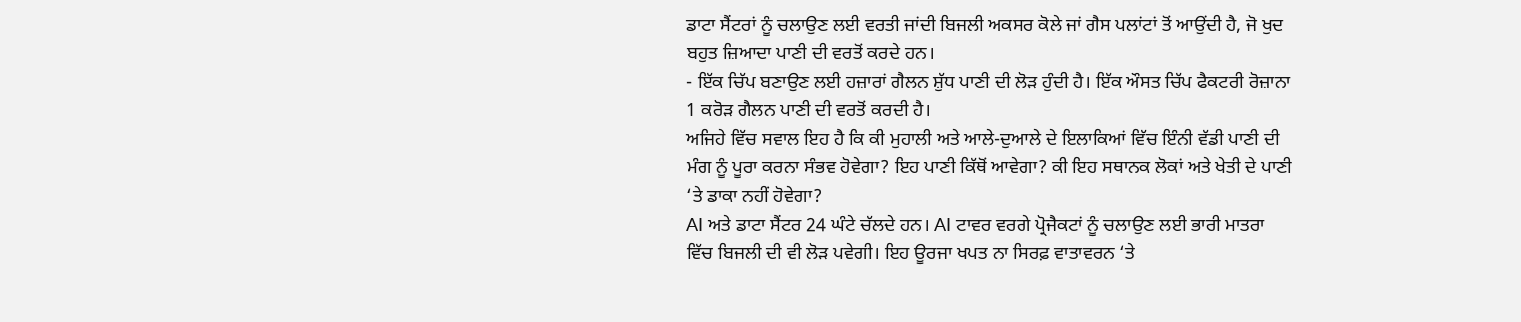ਡਾਟਾ ਸੈਂਟਰਾਂ ਨੂੰ ਚਲਾਉਣ ਲਈ ਵਰਤੀ ਜਾਂਦੀ ਬਿਜਲੀ ਅਕਸਰ ਕੋਲੇ ਜਾਂ ਗੈਸ ਪਲਾਂਟਾਂ ਤੋਂ ਆਉਂਦੀ ਹੈ, ਜੋ ਖੁਦ ਬਹੁਤ ਜ਼ਿਆਦਾ ਪਾਣੀ ਦੀ ਵਰਤੋਂ ਕਰਦੇ ਹਨ।
- ਇੱਕ ਚਿੱਪ ਬਣਾਉਣ ਲਈ ਹਜ਼ਾਰਾਂ ਗੈਲਨ ਸ਼ੁੱਧ ਪਾਣੀ ਦੀ ਲੋੜ ਹੁੰਦੀ ਹੈ। ਇੱਕ ਔਸਤ ਚਿੱਪ ਫੈਕਟਰੀ ਰੋਜ਼ਾਨਾ 1 ਕਰੋੜ ਗੈਲਨ ਪਾਣੀ ਦੀ ਵਰਤੋਂ ਕਰਦੀ ਹੈ।
ਅਜਿਹੇ ਵਿੱਚ ਸਵਾਲ ਇਹ ਹੈ ਕਿ ਕੀ ਮੁਹਾਲੀ ਅਤੇ ਆਲੇ-ਦੁਆਲੇ ਦੇ ਇਲਾਕਿਆਂ ਵਿੱਚ ਇੰਨੀ ਵੱਡੀ ਪਾਣੀ ਦੀ ਮੰਗ ਨੂੰ ਪੂਰਾ ਕਰਨਾ ਸੰਭਵ ਹੋਵੇਗਾ? ਇਹ ਪਾਣੀ ਕਿੱਥੋਂ ਆਵੇਗਾ? ਕੀ ਇਹ ਸਥਾਨਕ ਲੋਕਾਂ ਅਤੇ ਖੇਤੀ ਦੇ ਪਾਣੀ ‘ਤੇ ਡਾਕਾ ਨਹੀਂ ਹੋਵੇਗਾ?
AI ਅਤੇ ਡਾਟਾ ਸੈਂਟਰ 24 ਘੰਟੇ ਚੱਲਦੇ ਹਨ। AI ਟਾਵਰ ਵਰਗੇ ਪ੍ਰੋਜੈਕਟਾਂ ਨੂੰ ਚਲਾਉਣ ਲਈ ਭਾਰੀ ਮਾਤਰਾ ਵਿੱਚ ਬਿਜਲੀ ਦੀ ਵੀ ਲੋੜ ਪਵੇਗੀ। ਇਹ ਊਰਜਾ ਖਪਤ ਨਾ ਸਿਰਫ਼ ਵਾਤਾਵਰਨ ‘ਤੇ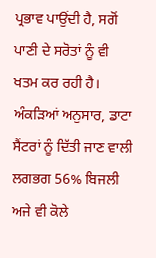ਪ੍ਰਭਾਵ ਪਾਉਂਦੀ ਹੈ, ਸਗੋਂ ਪਾਣੀ ਦੇ ਸਰੋਤਾਂ ਨੂੰ ਵੀ ਖਤਮ ਕਰ ਰਹੀ ਹੈ। ਅੰਕੜਿਆਂ ਅਨੁਸਾਰ, ਡਾਟਾ ਸੈਂਟਰਾਂ ਨੂੰ ਦਿੱਤੀ ਜਾਣ ਵਾਲੀ ਲਗਭਗ 56% ਬਿਜਲੀ ਅਜੇ ਵੀ ਕੋਲੇ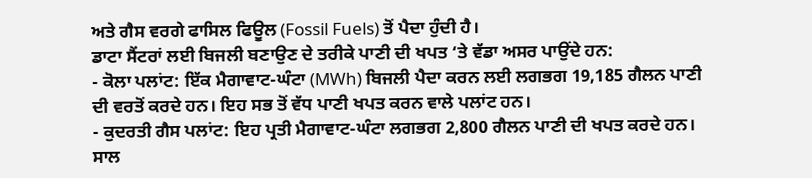ਅਤੇ ਗੈਸ ਵਰਗੇ ਫਾਸਿਲ ਫਿਊਲ (Fossil Fuels) ਤੋਂ ਪੈਦਾ ਹੁੰਦੀ ਹੈ।
ਡਾਟਾ ਸੈਂਟਰਾਂ ਲਈ ਬਿਜਲੀ ਬਣਾਉਣ ਦੇ ਤਰੀਕੇ ਪਾਣੀ ਦੀ ਖਪਤ ‘ਤੇ ਵੱਡਾ ਅਸਰ ਪਾਉਂਦੇ ਹਨ:
- ਕੋਲਾ ਪਲਾਂਟ: ਇੱਕ ਮੈਗਾਵਾਟ-ਘੰਟਾ (MWh) ਬਿਜਲੀ ਪੈਦਾ ਕਰਨ ਲਈ ਲਗਭਗ 19,185 ਗੈਲਨ ਪਾਣੀ ਦੀ ਵਰਤੋਂ ਕਰਦੇ ਹਨ। ਇਹ ਸਭ ਤੋਂ ਵੱਧ ਪਾਣੀ ਖਪਤ ਕਰਨ ਵਾਲੇ ਪਲਾਂਟ ਹਨ।
- ਕੁਦਰਤੀ ਗੈਸ ਪਲਾਂਟ: ਇਹ ਪ੍ਰਤੀ ਮੈਗਾਵਾਟ-ਘੰਟਾ ਲਗਭਗ 2,800 ਗੈਲਨ ਪਾਣੀ ਦੀ ਖਪਤ ਕਰਦੇ ਹਨ।
ਸਾਲ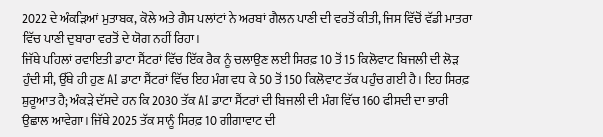2022 ਦੇ ਅੰਕੜਿਆਂ ਮੁਤਾਬਕ, ਕੋਲੇ ਅਤੇ ਗੈਸ ਪਲਾਂਟਾਂ ਨੇ ਅਰਬਾਂ ਗੈਲਨ ਪਾਣੀ ਦੀ ਵਰਤੋਂ ਕੀਤੀ, ਜਿਸ ਵਿੱਚੋਂ ਵੱਡੀ ਮਾਤਰਾ ਵਿੱਚ ਪਾਣੀ ਦੁਬਾਰਾ ਵਰਤੋਂ ਦੇ ਯੋਗ ਨਹੀਂ ਰਿਹਾ।
ਜਿੱਥੇ ਪਹਿਲਾਂ ਰਵਾਇਤੀ ਡਾਟਾ ਸੈਂਟਰਾਂ ਵਿੱਚ ਇੱਕ ਰੈਕ ਨੂੰ ਚਲਾਉਣ ਲਈ ਸਿਰਫ਼ 10 ਤੋਂ 15 ਕਿਲੋਵਾਟ ਬਿਜਲੀ ਦੀ ਲੋੜ ਹੁੰਦੀ ਸੀ, ਉੱਥੇ ਹੀ ਹੁਣ AI ਡਾਟਾ ਸੈਂਟਰਾਂ ਵਿੱਚ ਇਹ ਮੰਗ ਵਧ ਕੇ 50 ਤੋਂ 150 ਕਿਲੋਵਾਟ ਤੱਕ ਪਹੁੰਚ ਗਈ ਹੈ। ਇਹ ਸਿਰਫ਼ ਸ਼ੁਰੂਆਤ ਹੈ; ਅੰਕੜੇ ਦੱਸਦੇ ਹਨ ਕਿ 2030 ਤੱਕ AI ਡਾਟਾ ਸੈਂਟਰਾਂ ਦੀ ਬਿਜਲੀ ਦੀ ਮੰਗ ਵਿੱਚ 160 ਫੀਸਦੀ ਦਾ ਭਾਰੀ ਉਛਾਲ ਆਵੇਗਾ। ਜਿੱਥੇ 2025 ਤੱਕ ਸਾਨੂੰ ਸਿਰਫ਼ 10 ਗੀਗਾਵਾਟ ਦੀ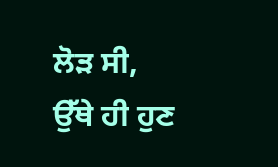ਲੋੜ ਸੀ, ਉੱਥੇ ਹੀ ਹੁਣ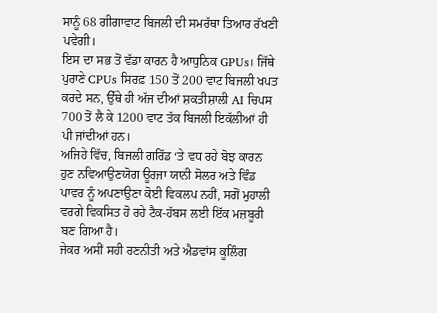ਸਾਨੂੰ 68 ਗੀਗਾਵਾਟ ਬਿਜਲੀ ਦੀ ਸਮਰੱਥਾ ਤਿਆਰ ਰੱਖਣੀ ਪਵੇਗੀ।
ਇਸ ਦਾ ਸਭ ਤੋਂ ਵੱਡਾ ਕਾਰਨ ਹੈ ਆਧੁਨਿਕ GPUs। ਜਿੱਥੇ ਪੁਰਾਣੇ CPUs ਸਿਰਫ਼ 150 ਤੋਂ 200 ਵਾਟ ਬਿਜਲੀ ਖਪਤ ਕਰਦੇ ਸਨ, ਉੱਥੇ ਹੀ ਅੱਜ ਦੀਆਂ ਸ਼ਕਤੀਸ਼ਾਲੀ AI ਚਿਪਸ 700 ਤੋਂ ਲੈ ਕੇ 1200 ਵਾਟ ਤੱਕ ਬਿਜਲੀ ਇਕੱਲੀਆਂ ਹੀ ਪੀ ਜਾਂਦੀਆਂ ਹਨ।
ਅਜਿਹੇ ਵਿੱਚ, ਬਿਜਲੀ ਗਰਿੱਡ ‘ਤੇ ਵਧ ਰਹੇ ਬੋਝ ਕਾਰਨ ਹੁਣ ਨਵਿਆਉਣਯੋਗ ਊਰਜਾ ਯਾਨੀ ਸੋਲਰ ਅਤੇ ਵਿੰਡ ਪਾਵਰ ਨੂੰ ਅਪਣਾਉਣਾ ਕੋਈ ਵਿਕਲਪ ਨਹੀਂ, ਸਗੋਂ ਮੁਹਾਲੀ ਵਰਗੇ ਵਿਕਸਿਤ ਹੋ ਰਹੇ ਟੈਕ-ਹੱਬਸ ਲਈ ਇੱਕ ਮਜ਼ਬੂਰੀ ਬਣ ਗਿਆ ਹੈ।
ਜੇਕਰ ਅਸੀਂ ਸਹੀ ਰਣਨੀਤੀ ਅਤੇ ਐਡਵਾਂਸ ਕੂਲਿੰਗ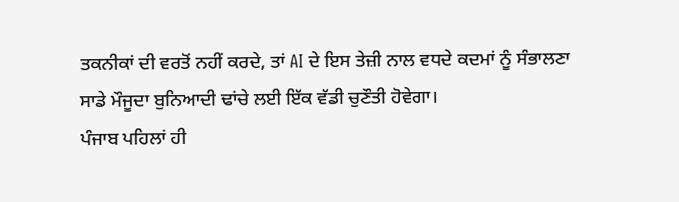ਤਕਨੀਕਾਂ ਦੀ ਵਰਤੋਂ ਨਹੀਂ ਕਰਦੇ, ਤਾਂ AI ਦੇ ਇਸ ਤੇਜ਼ੀ ਨਾਲ ਵਧਦੇ ਕਦਮਾਂ ਨੂੰ ਸੰਭਾਲਣਾ ਸਾਡੇ ਮੌਜੂਦਾ ਬੁਨਿਆਦੀ ਢਾਂਚੇ ਲਈ ਇੱਕ ਵੱਡੀ ਚੁਣੌਤੀ ਹੋਵੇਗਾ।
ਪੰਜਾਬ ਪਹਿਲਾਂ ਹੀ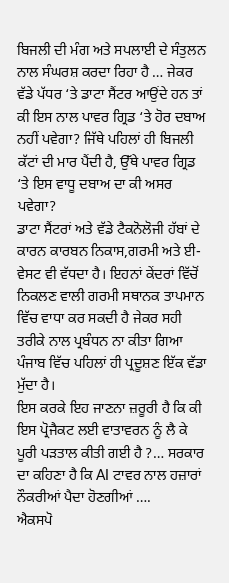ਬਿਜਲੀ ਦੀ ਮੰਗ ਅਤੇ ਸਪਲਾਈ ਦੇ ਸੰਤੁਲਨ ਨਾਲ ਸੰਘਰਸ਼ ਕਰਦਾ ਰਿਹਾ ਹੈ … ਜੇਕਰ ਵੱਡੇ ਪੱਧਰ ‘ਤੇ ਡਾਟਾ ਸੈਂਟਰ ਆਉਂਦੇ ਹਨ ਤਾਂ ਕੀ ਇਸ ਨਾਲ ਪਾਵਰ ਗ੍ਰਿਡ ‘ਤੇ ਹੋਰ ਦਬਾਅ ਨਹੀਂ ਪਵੇਗਾ? ਜਿੱਥੇ ਪਹਿਲਾਂ ਹੀ ਬਿਜਲੀ ਕੱਟਾਂ ਦੀ ਮਾਰ ਪੈਂਦੀ ਹੈ, ਉੱਥੇ ਪਾਵਰ ਗ੍ਰਿਡ ‘ਤੇ ਇਸ ਵਾਧੂ ਦਬਾਅ ਦਾ ਕੀ ਅਸਰ ਪਵੇਗਾ?
ਡਾਟਾ ਸੈਂਟਰਾਂ ਅਤੇ ਵੱਡੇ ਟੈਕਨੋਲੋਜੀ ਹੱਬਾਂ ਦੇ ਕਾਰਨ ਕਾਰਬਨ ਨਿਕਾਸ,ਗਰਮੀ ਅਤੇ ਈ-ਵੇਸਟ ਵੀ ਵੱਧਦਾ ਹੈ। ਇਹਨਾਂ ਕੇਂਦਰਾਂ ਵਿੱਚੋਂ ਨਿਕਲਣ ਵਾਲੀ ਗਰਮੀ ਸਥਾਨਕ ਤਾਪਮਾਨ ਵਿੱਚ ਵਾਧਾ ਕਰ ਸਕਦੀ ਹੈ ਜੇਕਰ ਸਹੀ ਤਰੀਕੇ ਨਾਲ ਪ੍ਰਬੰਧਨ ਨਾ ਕੀਤਾ ਗਿਆ ਪੰਜਾਬ ਵਿੱਚ ਪਹਿਲਾਂ ਹੀ ਪ੍ਰਦੂਸ਼ਣ ਇੱਕ ਵੱਡਾ ਮੁੱਦਾ ਹੈ।
ਇਸ ਕਰਕੇ ਇਹ ਜਾਣਨਾ ਜ਼ਰੂਰੀ ਹੈ ਕਿ ਕੀ ਇਸ ਪ੍ਰੋਜੈਕਟ ਲਈ ਵਾਤਾਵਰਨ ਨੂੰ ਲੈ ਕੇ ਪੂਰੀ ਪੜਤਾਲ ਕੀਤੀ ਗਈ ਹੈ ?… ਸਰਕਾਰ ਦਾ ਕਹਿਣਾ ਹੈ ਕਿ AI ਟਾਵਰ ਨਾਲ ਹਜ਼ਾਰਾਂ ਨੌਕਰੀਆਂ ਪੈਦਾ ਹੋਣਗੀਆਂ ….
ਐਕਸਪੋ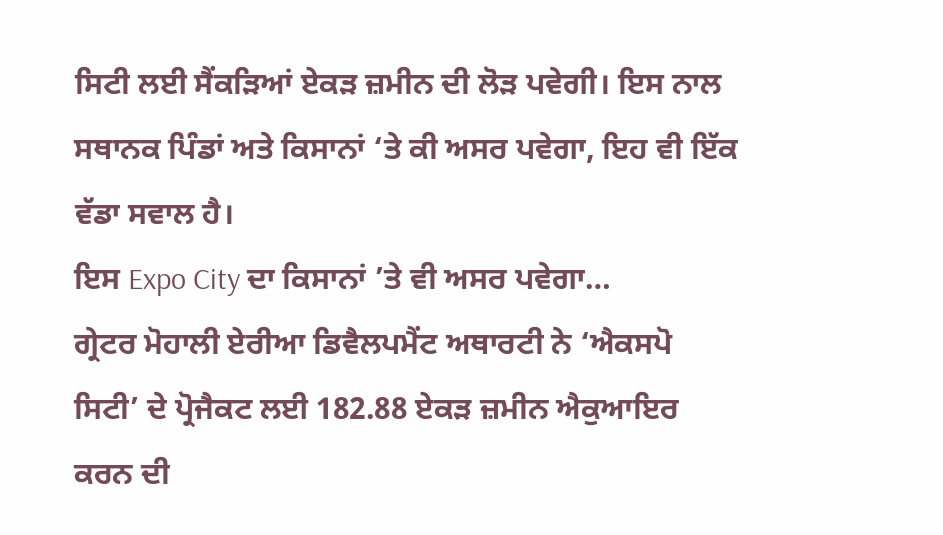ਸਿਟੀ ਲਈ ਸੈਂਕੜਿਆਂ ਏਕੜ ਜ਼ਮੀਨ ਦੀ ਲੋੜ ਪਵੇਗੀ। ਇਸ ਨਾਲ ਸਥਾਨਕ ਪਿੰਡਾਂ ਅਤੇ ਕਿਸਾਨਾਂ ‘ਤੇ ਕੀ ਅਸਰ ਪਵੇਗਾ, ਇਹ ਵੀ ਇੱਕ ਵੱਡਾ ਸਵਾਲ ਹੈ।
ਇਸ Expo City ਦਾ ਕਿਸਾਨਾਂ ’ਤੇ ਵੀ ਅਸਰ ਪਵੇਗਾ…
ਗ੍ਰੇਟਰ ਮੋਹਾਲੀ ਏਰੀਆ ਡਿਵੈਲਪਮੈਂਟ ਅਥਾਰਟੀ ਨੇ ‘ਐਕਸਪੋ ਸਿਟੀ’ ਦੇ ਪ੍ਰੋਜੈਕਟ ਲਈ 182.88 ਏਕੜ ਜ਼ਮੀਨ ਐਕੁਆਇਰ ਕਰਨ ਦੀ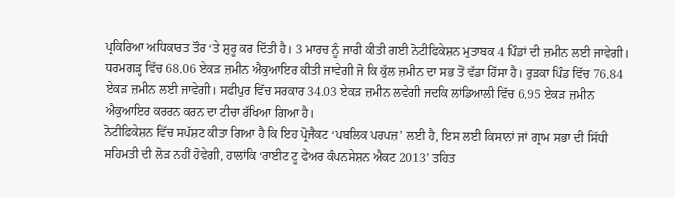ਪ੍ਰਕਿਰਿਆ ਅਧਿਕਾਰਤ ਤੌਰ ‘ਤੇ ਸ਼ੁਰੂ ਕਰ ਦਿੱਤੀ ਹੈ। 3 ਮਾਰਚ ਨੂੰ ਜਾਰੀ ਕੀਤੀ ਗਈ ਨੋਟੀਫਿਕੇਸ਼ਨ ਮੁਤਾਬਕ 4 ਪਿੰਡਾਂ ਦੀ ਜ਼ਮੀਨ ਲਈ ਜਾਵੇਗੀ। ਧਰਮਗੜ੍ਹ ਵਿੱਚ 68.06 ਏਕੜ ਜ਼ਮੀਨ ਐਕੁਆਇਰ ਕੀਤੀ ਜਾਵੇਗੀ ਜੋ ਕਿ ਕੁੱਲ ਜ਼ਮੀਨ ਦਾ ਸਭ ਤੋਂ ਵੱਡਾ ਹਿੱਸਾ ਹੈ। ਰੁੜਕਾ ਪਿੰਡ ਵਿੱਚ 76.84 ਏਕੜ ਜ਼ਮੀਨ ਲਈ ਜਾਵੇਗੀ। ਸਫੀਪੁਰ ਵਿੱਚ ਸਰਕਾਰ 34.03 ਏਕੜ ਜ਼ਮੀਨ ਲਵੇਗੀ ਜਦਕਿ ਲਾਂਡਿਆਲੀ ਵਿੱਚ 6.95 ਏਕੜ ਜ਼ਮੀਨ ਐਕੁਆਇਰ ਕਰਰਨ ਕਰਨ ਦਾ ਟੀਚਾ ਰੱਖਿਆ ਗਿਆ ਹੈ।
ਨੋਟੀਫਿਕੇਸ਼ਨ ਵਿੱਚ ਸਪੱਸ਼ਟ ਕੀਤਾ ਗਿਆ ਹੈ ਕਿ ਇਹ ਪ੍ਰੋਜੈਕਟ ‘ਪਬਲਿਕ ਪਰਪਜ਼’ ਲਈ ਹੈ, ਇਸ ਲਈ ਕਿਸਾਨਾਂ ਜਾਂ ਗ੍ਰਾਮ ਸਭਾ ਦੀ ਸਿੱਧੀ ਸਹਿਮਤੀ ਦੀ ਲੋੜ ਨਹੀਂ ਹੋਵੇਗੀ, ਹਾਲਾਂਕਿ ‘ਰਾਈਟ ਟੂ ਫੇਅਰ ਕੰਪਨਸੇਸ਼ਨ ਐਕਟ 2013’ ਤਹਿਤ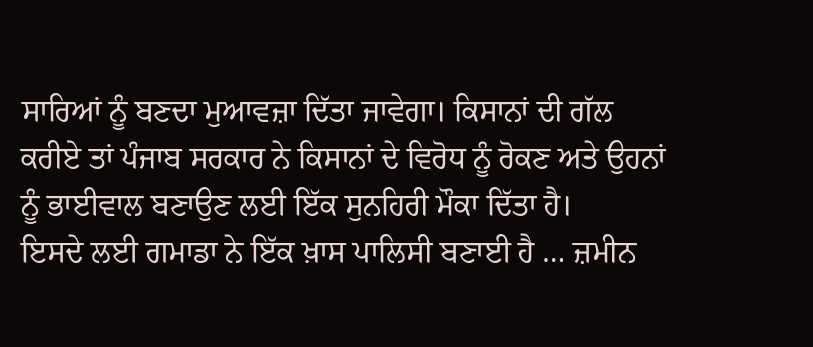ਸਾਰਿਆਂ ਨੂੰ ਬਣਦਾ ਮੁਆਵਜ਼ਾ ਦਿੱਤਾ ਜਾਵੇਗਾ। ਕਿਸਾਨਾਂ ਦੀ ਗੱਲ ਕਰੀਏ ਤਾਂ ਪੰਜਾਬ ਸਰਕਾਰ ਨੇ ਕਿਸਾਨਾਂ ਦੇ ਵਿਰੋਧ ਨੂੰ ਰੋਕਣ ਅਤੇ ਉਹਨਾਂ ਨੂੰ ਭਾਈਵਾਲ ਬਣਾਉਣ ਲਈ ਇੱਕ ਸੁਨਹਿਰੀ ਮੌਕਾ ਦਿੱਤਾ ਹੈ।
ਇਸਦੇ ਲਈ ਗਮਾਡਾ ਨੇ ਇੱਕ ਖ਼ਾਸ ਪਾਲਿਸੀ ਬਣਾਈ ਹੈ … ਜ਼ਮੀਨ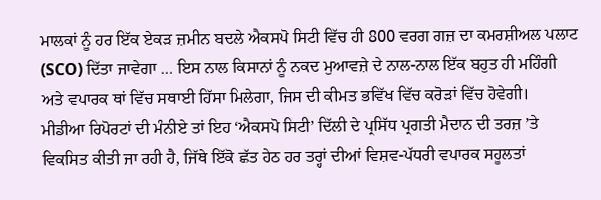ਮਾਲਕਾਂ ਨੂੰ ਹਰ ਇੱਕ ਏਕੜ ਜ਼ਮੀਨ ਬਦਲੇ ਐਕਸਪੋ ਸਿਟੀ ਵਿੱਚ ਹੀ 800 ਵਰਗ ਗਜ਼ ਦਾ ਕਮਰਸ਼ੀਅਲ ਪਲਾਟ (SCO) ਦਿੱਤਾ ਜਾਵੇਗਾ … ਇਸ ਨਾਲ ਕਿਸਾਨਾਂ ਨੂੰ ਨਕਦ ਮੁਆਵਜ਼ੇ ਦੇ ਨਾਲ-ਨਾਲ ਇੱਕ ਬਹੁਤ ਹੀ ਮਹਿੰਗੀ ਅਤੇ ਵਪਾਰਕ ਥਾਂ ਵਿੱਚ ਸਥਾਈ ਹਿੱਸਾ ਮਿਲੇਗਾ, ਜਿਸ ਦੀ ਕੀਮਤ ਭਵਿੱਖ ਵਿੱਚ ਕਰੋੜਾਂ ਵਿੱਚ ਹੋਵੇਗੀ।
ਮੀਡੀਆ ਰਿਪੋਰਟਾਂ ਦੀ ਮੰਨੀਏ ਤਾਂ ਇਹ ‘ਐਕਸਪੋ ਸਿਟੀ’ ਦਿੱਲੀ ਦੇ ਪ੍ਰਸਿੱਧ ਪ੍ਰਗਤੀ ਮੈਦਾਨ ਦੀ ਤਰਜ਼ ’ਤੇ ਵਿਕਸਿਤ ਕੀਤੀ ਜਾ ਰਹੀ ਹੈ, ਜਿੱਥੇ ਇੱਕੋ ਛੱਤ ਹੇਠ ਹਰ ਤਰ੍ਹਾਂ ਦੀਆਂ ਵਿਸ਼ਵ-ਪੱਧਰੀ ਵਪਾਰਕ ਸਹੂਲਤਾਂ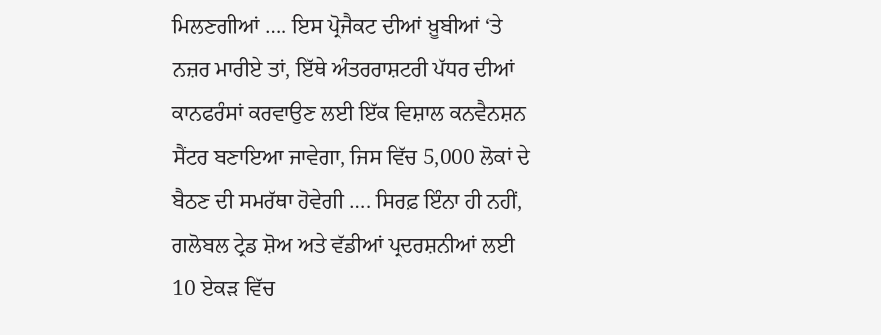ਮਿਲਣਗੀਆਂ …. ਇਸ ਪ੍ਰੋਜੈਕਟ ਦੀਆਂ ਖ਼ੂਬੀਆਂ ‘ਤੇ ਨਜ਼ਰ ਮਾਰੀਏ ਤਾਂ, ਇੱਥੇ ਅੰਤਰਰਾਸ਼ਟਰੀ ਪੱਧਰ ਦੀਆਂ ਕਾਨਫਰੰਸਾਂ ਕਰਵਾਉਣ ਲਈ ਇੱਕ ਵਿਸ਼ਾਲ ਕਨਵੈਨਸ਼ਨ ਸੈਂਟਰ ਬਣਾਇਆ ਜਾਵੇਗਾ, ਜਿਸ ਵਿੱਚ 5,000 ਲੋਕਾਂ ਦੇ ਬੈਠਣ ਦੀ ਸਮਰੱਥਾ ਹੋਵੇਗੀ …. ਸਿਰਫ਼ ਇੰਨਾ ਹੀ ਨਹੀਂ, ਗਲੋਬਲ ਟ੍ਰੇਡ ਸ਼ੋਅ ਅਤੇ ਵੱਡੀਆਂ ਪ੍ਰਦਰਸ਼ਨੀਆਂ ਲਈ 10 ਏਕੜ ਵਿੱਚ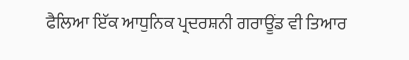ਫੈਲਿਆ ਇੱਕ ਆਧੁਨਿਕ ਪ੍ਰਦਰਸ਼ਨੀ ਗਰਾਊਂਡ ਵੀ ਤਿਆਰ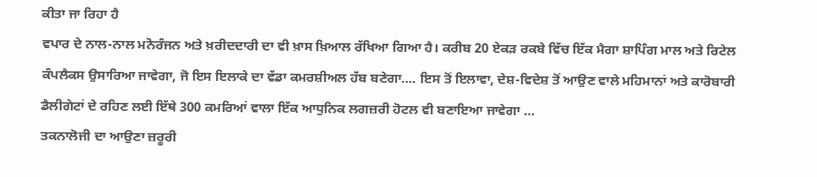ਕੀਤਾ ਜਾ ਰਿਹਾ ਹੈ
ਵਪਾਰ ਦੇ ਨਾਲ-ਨਾਲ ਮਨੋਰੰਜਨ ਅਤੇ ਖ਼ਰੀਦਦਾਰੀ ਦਾ ਵੀ ਖ਼ਾਸ ਖ਼ਿਆਲ ਰੱਖਿਆ ਗਿਆ ਹੈ। ਕਰੀਬ 20 ਏਕੜ ਰਕਬੇ ਵਿੱਚ ਇੱਕ ਮੈਗਾ ਸ਼ਾਪਿੰਗ ਮਾਲ ਅਤੇ ਰਿਟੇਲ ਕੰਪਲੈਕਸ ਉਸਾਰਿਆ ਜਾਵੇਗਾ, ਜੋ ਇਸ ਇਲਾਕੇ ਦਾ ਵੱਡਾ ਕਮਰਸ਼ੀਅਲ ਹੱਬ ਬਣੇਗਾ…. ਇਸ ਤੋਂ ਇਲਾਵਾ, ਦੇਸ਼-ਵਿਦੇਸ਼ ਤੋਂ ਆਉਣ ਵਾਲੇ ਮਹਿਮਾਨਾਂ ਅਤੇ ਕਾਰੋਬਾਰੀ ਡੈਲੀਗੇਟਾਂ ਦੇ ਰਹਿਣ ਲਈ ਇੱਥੇ 300 ਕਮਰਿਆਂ ਵਾਲਾ ਇੱਕ ਆਧੁਨਿਕ ਲਗਜ਼ਰੀ ਹੋਟਲ ਵੀ ਬਣਾਇਆ ਜਾਵੇਗਾ …
ਤਕਨਾਲੋਜੀ ਦਾ ਆਉਣਾ ਜ਼ਰੂਰੀ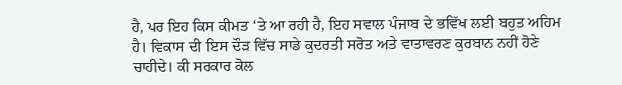ਹੈ, ਪਰ ਇਹ ਕਿਸ ਕੀਮਤ ‘ਤੇ ਆ ਰਹੀ ਹੈ, ਇਹ ਸਵਾਲ ਪੰਜਾਬ ਦੇ ਭਵਿੱਖ ਲਈ ਬਹੁਤ ਅਹਿਮ ਹੈ। ਵਿਕਾਸ ਦੀ ਇਸ ਦੌੜ ਵਿੱਚ ਸਾਡੇ ਕੁਦਰਤੀ ਸਰੋਤ ਅਤੇ ਵਾਤਾਵਰਣ ਕੁਰਬਾਨ ਨਹੀਂ ਹੋਣੇ ਚਾਹੀਦੇ। ਕੀ ਸਰਕਾਰ ਕੋਲ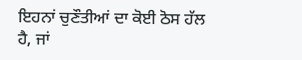ਇਹਨਾਂ ਚੁਣੌਤੀਆਂ ਦਾ ਕੋਈ ਠੋਸ ਹੱਲ ਹੈ, ਜਾਂ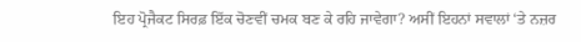ਇਹ ਪ੍ਰੋਜੈਕਟ ਸਿਰਫ਼ ਇੱਕ ਚੋਣਵੀਂ ਚਮਕ ਬਣ ਕੇ ਰਹਿ ਜਾਵੇਗਾ? ਅਸੀਂ ਇਹਨਾਂ ਸਵਾਲਾਂ ‘ਤੇ ਨਜ਼ਰ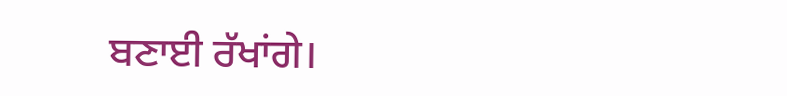ਬਣਾਈ ਰੱਖਾਂਗੇ।